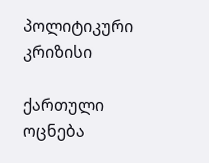პოლიტიკური კრიზისი

ქართული ოცნება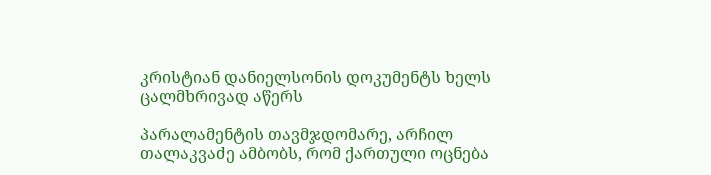კრისტიან დანიელსონის დოკუმენტს ხელს ცალმხრივად აწერს

პარალამენტის თავმჯდომარე, არჩილ თალაკვაძე ამბობს, რომ ქართული ოცნება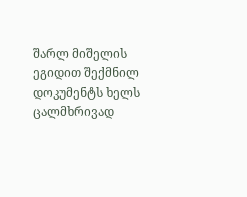შარლ მიშელის ეგიდით შექმნილ დოკუმენტს ხელს ცალმხრივად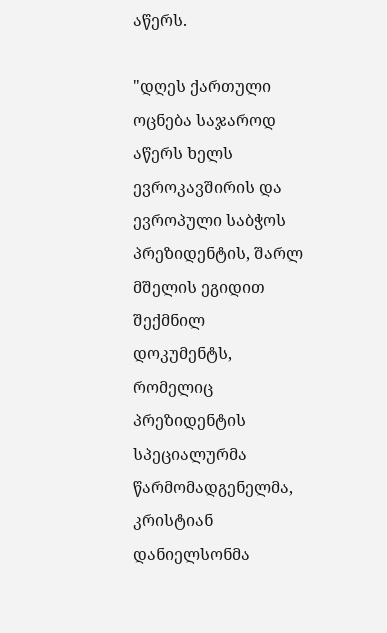აწერს.

"დღეს ქართული ოცნება საჯაროდ აწერს ხელს ევროკავშირის და ევროპული საბჭოს პრეზიდენტის, შარლ მშელის ეგიდით შექმნილ დოკუმენტს, რომელიც პრეზიდენტის სპეციალურმა წარმომადგენელმა, კრისტიან დანიელსონმა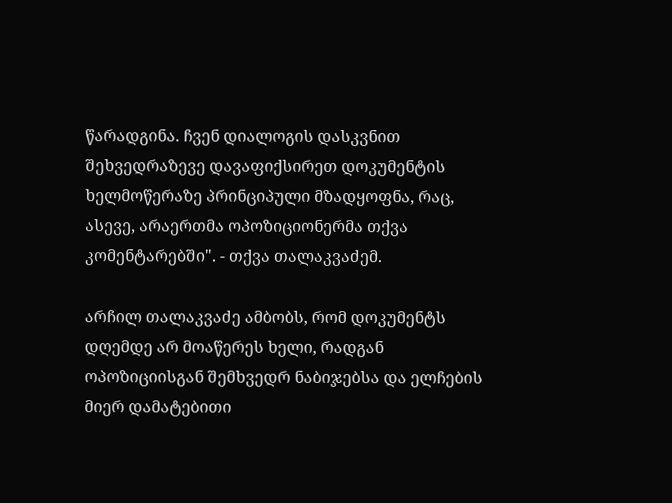წარადგინა. ჩვენ დიალოგის დასკვნით შეხვედრაზევე დავაფიქსირეთ დოკუმენტის ხელმოწერაზე პრინციპული მზადყოფნა, რაც, ასევე, არაერთმა ოპოზიციონერმა თქვა კომენტარებში". - თქვა თალაკვაძემ.

არჩილ თალაკვაძე ამბობს, რომ დოკუმენტს დღემდე არ მოაწერეს ხელი, რადგან ოპოზიციისგან შემხვედრ ნაბიჯებსა და ელჩების მიერ დამატებითი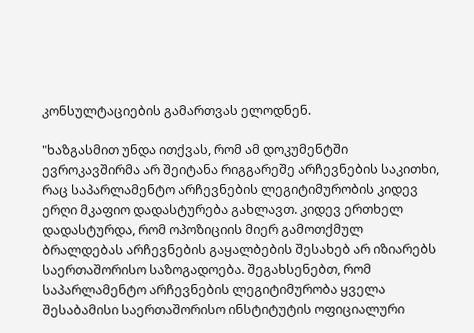კონსულტაციების გამართვას ელოდნენ.

"ხაზგასმით უნდა ითქვას, რომ ამ დოკუმენტში ევროკავშირმა არ შეიტანა რიგგარეშე არჩევნების საკითხი, რაც საპარლამენტო არჩევნების ლეგიტიმურობის კიდევ ერღი მკაფიო დადასტურება გახლავთ. კიდევ ერთხელ დადასტურდა, რომ ოპოზიციის მიერ გამოთქმულ ბრალდებას არჩევნების გაყალბების შესახებ არ იზიარებს საერთაშორისო საზოგადოება. შეგახსენებთ, რომ საპარლამენტო არჩევნების ლეგიტიმურობა ყველა შესაბამისი საერთაშორისო ინსტიტუტის ოფიციალური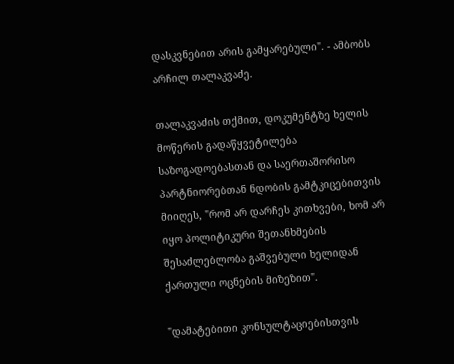დასკვნებით არის გამყარებული". - ამბობს არჩილ თალაკვაძე.

თალაკვაძის თქმით, დოკუმენტზე ხელის მოწერის გადაწყვეტილება საზოგადოებასთან და საერთაშორისო პარტნიორებთან ნდობის გამტკიცებითვის მიიღეს, "რომ არ დარჩეს კითხვები, ხომ არ იყო პოლიტიკური შეთანხმების შესაძლებლობა გაშვებული ხელიდან ქართული ოცნების მიზეზით".

"დამატებითი კონსულტაციებისთვის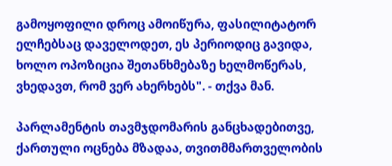გამოყოფილი დროც ამოიწურა, ფასილიტატორ ელჩებსაც დაველოდეთ, ეს პერიოდიც გავიდა, ხოლო ოპოზიცია შეთანხმებაზე ხელმოწერას, ვხედავთ, რომ ვერ ახერხებს". - თქვა მან.

პარლამენტის თავმჯდომარის განცხადებითვე, ქართული ოცნება მზადაა, თვითმმართველობის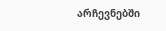არჩევნებში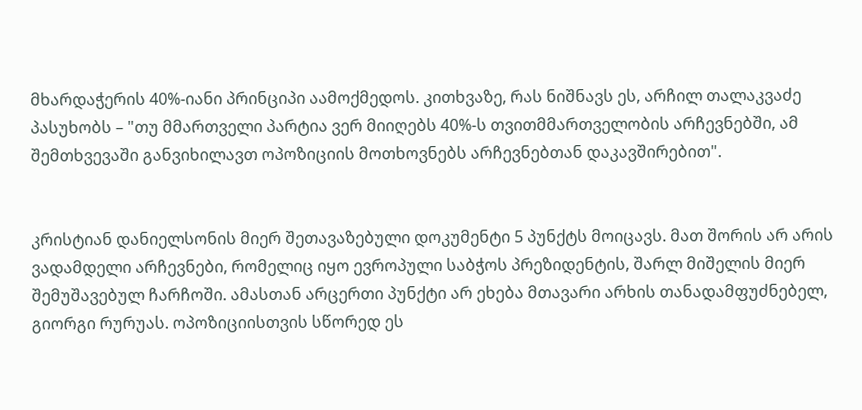მხარდაჭერის 40%-იანი პრინციპი აამოქმედოს. კითხვაზე, რას ნიშნავს ეს, არჩილ თალაკვაძე პასუხობს – "თუ მმართველი პარტია ვერ მიიღებს 40%-ს თვითმმართველობის არჩევნებში, ამ შემთხვევაში განვიხილავთ ოპოზიციის მოთხოვნებს არჩევნებთან დაკავშირებით".


კრისტიან დანიელსონის მიერ შეთავაზებული დოკუმენტი 5 პუნქტს მოიცავს. მათ შორის არ არის ვადამდელი არჩევნები, რომელიც იყო ევროპული საბჭოს პრეზიდენტის, შარლ მიშელის მიერ შემუშავებულ ჩარჩოში. ამასთან არცერთი პუნქტი არ ეხება მთავარი არხის თანადამფუძნებელ, გიორგი რურუას. ოპოზიციისთვის სწორედ ეს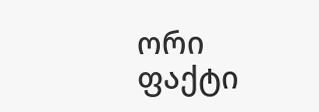ორი ფაქტი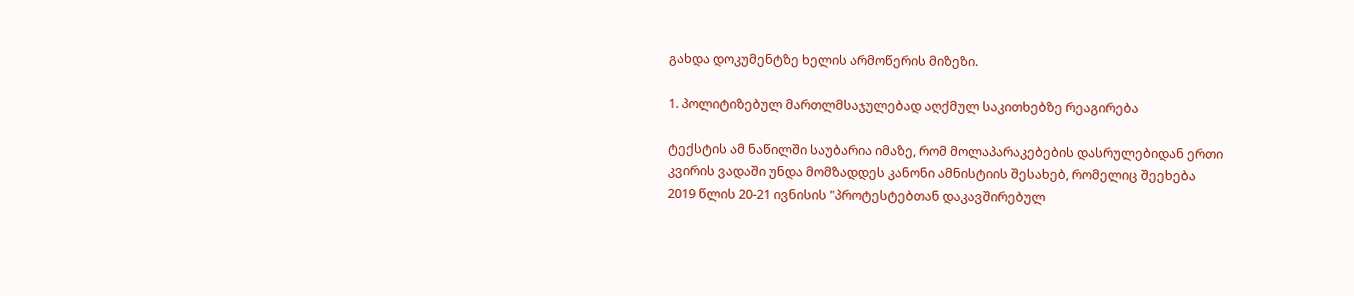გახდა დოკუმენტზე ხელის არმოწერის მიზეზი.

1. პოლიტიზებულ მართლმსაჯულებად აღქმულ საკითხებზე რეაგირება

ტექსტის ამ ნაწილში საუბარია იმაზე, რომ მოლაპარაკებების დასრულებიდან ერთი კვირის ვადაში უნდა მომზადდეს კანონი ამნისტიის შესახებ, რომელიც შეეხება 2019 წლის 20-21 ივნისის "პროტესტებთან დაკავშირებულ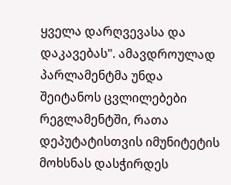ყველა დარღვევასა და დაკავებას". ამავდროულად პარლამენტმა უნდა შეიტანოს ცვლილებები რეგლამენტში, რათა დეპუტატისთვის იმუნიტეტის მოხსნას დასჭირდეს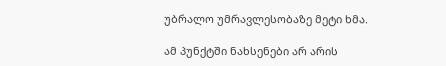უბრალო უმრავლესობაზე მეტი ხმა.

ამ პუნქტში ნახსენები არ არის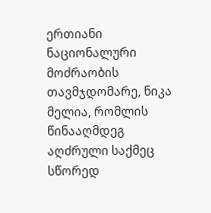ერთიანი ნაციონალური მოძრაობის თავმჯდომარე, ნიკა მელია, რომლის წინააღმდეგ აღძრული საქმეც სწორედ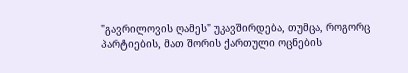"გავრილოვის ღამეს" უკავშირდება, თუმცა, როგორც პარტიების, მათ შორის ქართული ოცნების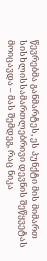წევრებმა განმარტეს, ეს პუნქტი მის მიმართ სისხლისსამართლებრივი დევნის შეწყვეტას მოიცავდა – მას შემდეგ, რაც ნიკა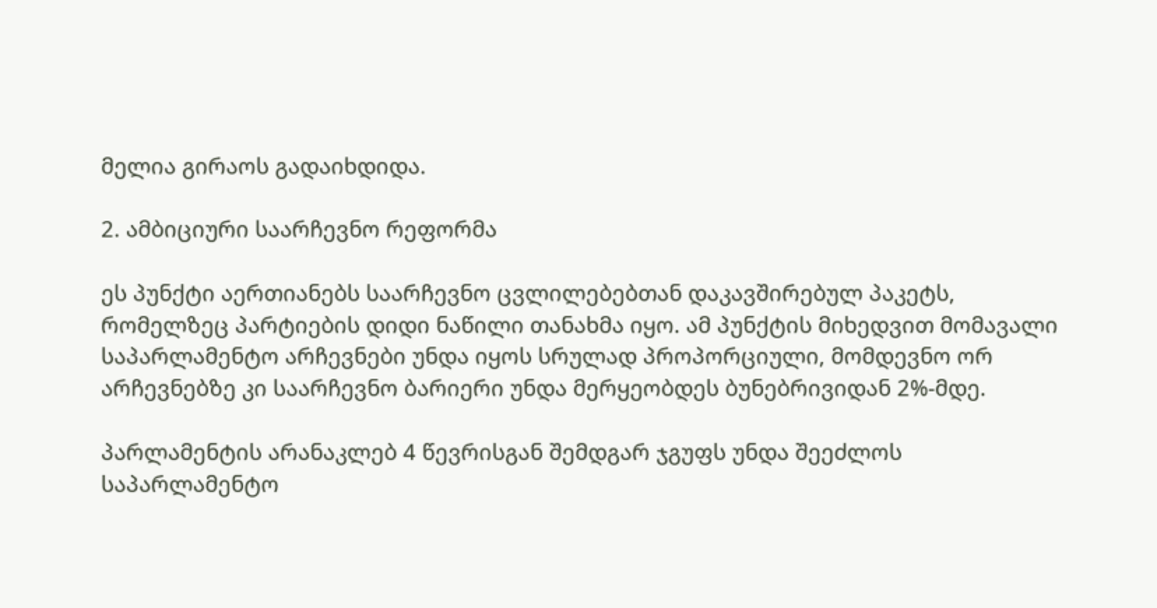მელია გირაოს გადაიხდიდა.

2. ამბიციური საარჩევნო რეფორმა

ეს პუნქტი აერთიანებს საარჩევნო ცვლილებებთან დაკავშირებულ პაკეტს, რომელზეც პარტიების დიდი ნაწილი თანახმა იყო. ამ პუნქტის მიხედვით მომავალი საპარლამენტო არჩევნები უნდა იყოს სრულად პროპორციული, მომდევნო ორ არჩევნებზე კი საარჩევნო ბარიერი უნდა მერყეობდეს ბუნებრივიდან 2%-მდე.

პარლამენტის არანაკლებ 4 წევრისგან შემდგარ ჯგუფს უნდა შეეძლოს საპარლამენტო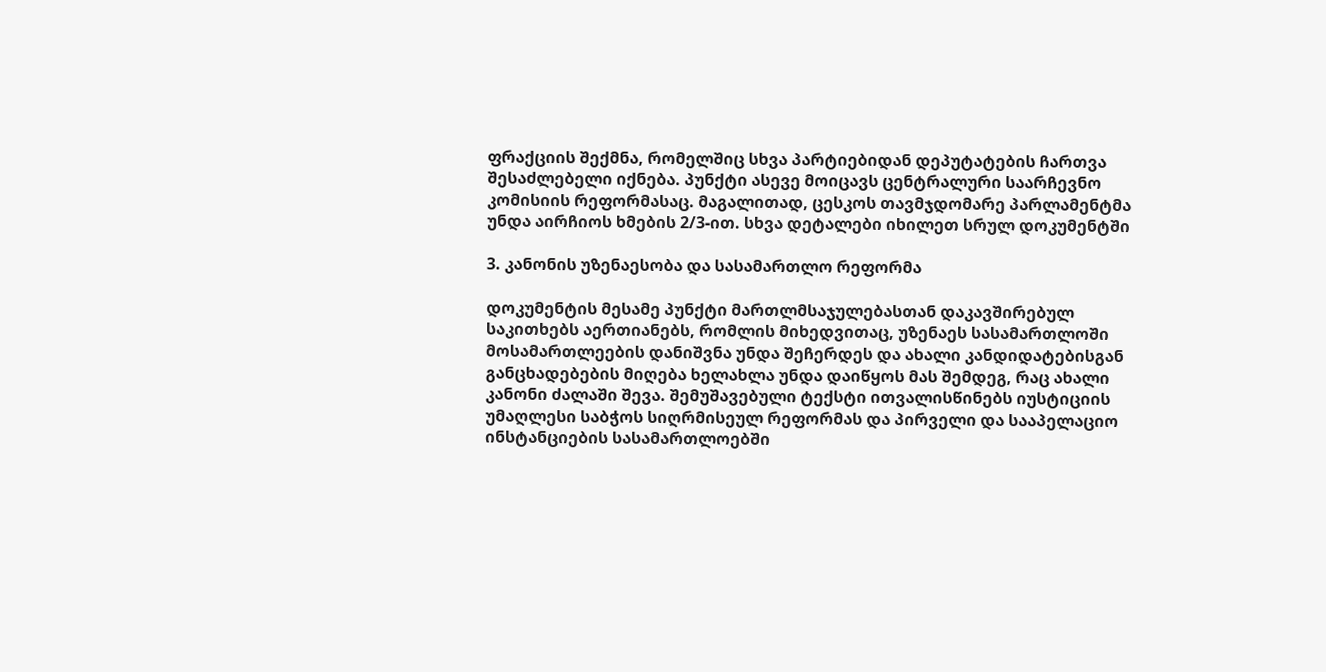ფრაქციის შექმნა, რომელშიც სხვა პარტიებიდან დეპუტატების ჩართვა შესაძლებელი იქნება. პუნქტი ასევე მოიცავს ცენტრალური საარჩევნო კომისიის რეფორმასაც. მაგალითად, ცესკოს თავმჯდომარე პარლამენტმა უნდა აირჩიოს ხმების 2/3-ით. სხვა დეტალები იხილეთ სრულ დოკუმენტში

3. კანონის უზენაესობა და სასამართლო რეფორმა

დოკუმენტის მესამე პუნქტი მართლმსაჯულებასთან დაკავშირებულ საკითხებს აერთიანებს, რომლის მიხედვითაც, უზენაეს სასამართლოში მოსამართლეების დანიშვნა უნდა შეჩერდეს და ახალი კანდიდატებისგან განცხადებების მიღება ხელახლა უნდა დაიწყოს მას შემდეგ, რაც ახალი კანონი ძალაში შევა. შემუშავებული ტექსტი ითვალისწინებს იუსტიციის უმაღლესი საბჭოს სიღრმისეულ რეფორმას და პირველი და სააპელაციო ინსტანციების სასამართლოებში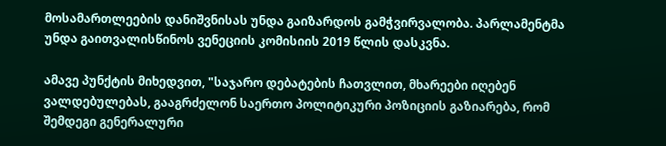მოსამართლეების დანიშვნისას უნდა გაიზარდოს გამჭვირვალობა. პარლამენტმა უნდა გაითვალისწინოს ვენეციის კომისიის 2019 წლის დასკვნა.

ამავე პუნქტის მიხედვით, "საჯარო დებატების ჩათვლით, მხარეები იღებენ ვალდებულებას, გააგრძელონ საერთო პოლიტიკური პოზიციის გაზიარება, რომ შემდეგი გენერალური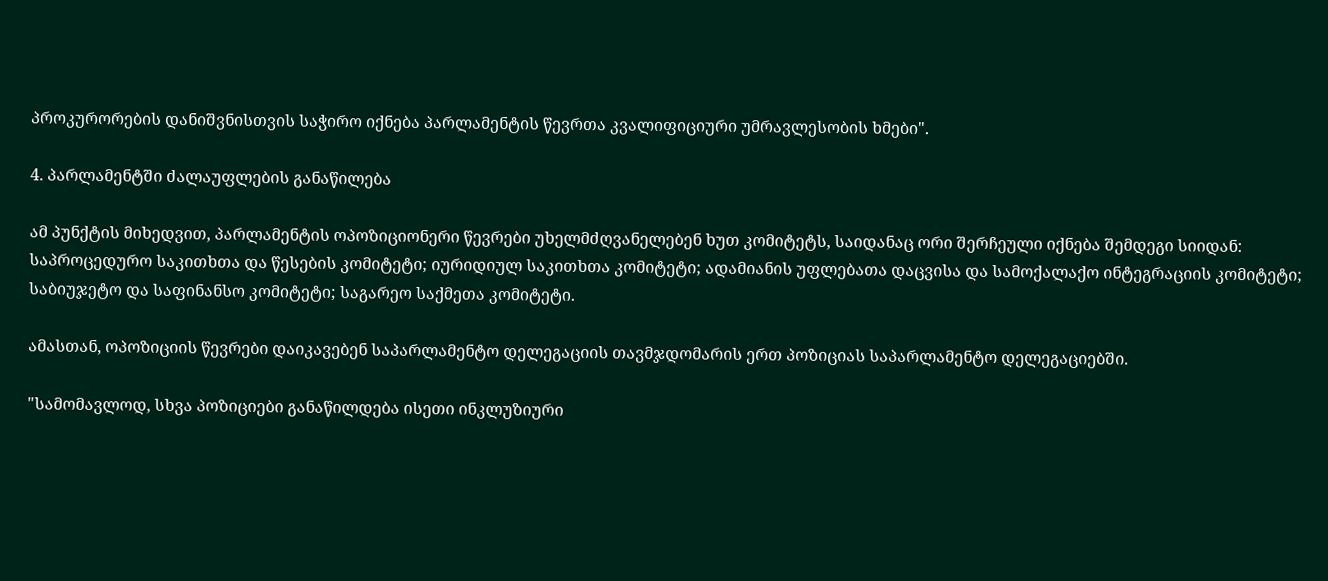პროკურორების დანიშვნისთვის საჭირო იქნება პარლამენტის წევრთა კვალიფიციური უმრავლესობის ხმები".

4. პარლამენტში ძალაუფლების განაწილება

ამ პუნქტის მიხედვით, პარლამენტის ოპოზიციონერი წევრები უხელმძღვანელებენ ხუთ კომიტეტს, საიდანაც ორი შერჩეული იქნება შემდეგი სიიდან: საპროცედურო საკითხთა და წესების კომიტეტი; იურიდიულ საკითხთა კომიტეტი; ადამიანის უფლებათა დაცვისა და სამოქალაქო ინტეგრაციის კომიტეტი; საბიუჯეტო და საფინანსო კომიტეტი; საგარეო საქმეთა კომიტეტი.

ამასთან, ოპოზიციის წევრები დაიკავებენ საპარლამენტო დელეგაციის თავმჯდომარის ერთ პოზიციას საპარლამენტო დელეგაციებში.

"სამომავლოდ, სხვა პოზიციები განაწილდება ისეთი ინკლუზიური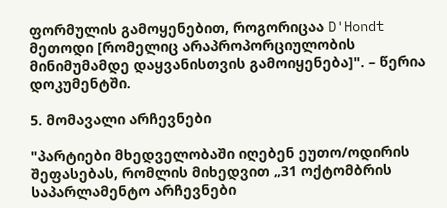ფორმულის გამოყენებით, როგორიცაა D'Hondt მეთოდი [რომელიც არაპროპორციულობის მინიმუმამდე დაყვანისთვის გამოიყენება]". – წერია დოკუმენტში.

5. მომავალი არჩევნები

"პარტიები მხედველობაში იღებენ ეუთო/ოდირის შეფასებას, რომლის მიხედვით „31 ოქტომბრის საპარლამენტო არჩევნები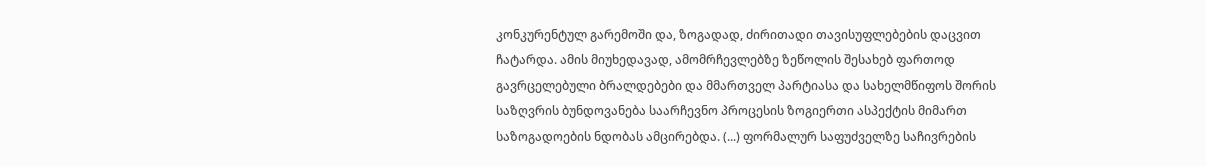კონკურენტულ გარემოში და, ზოგადად, ძირითადი თავისუფლებების დაცვით ჩატარდა. ამის მიუხედავად, ამომრჩევლებზე ზეწოლის შესახებ ფართოდ გავრცელებული ბრალდებები და მმართველ პარტიასა და სახელმწიფოს შორის საზღვრის ბუნდოვანება საარჩევნო პროცესის ზოგიერთი ასპექტის მიმართ საზოგადოების ნდობას ამცირებდა. (...) ფორმალურ საფუძველზე საჩივრების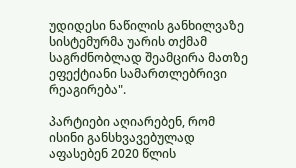უდიდესი ნაწილის განხილვაზე სისტემურმა უარის თქმამ საგრძნობლად შეამცირა მათზე ეფექტიანი სამართლებრივი რეაგირება".

პარტიები აღიარებენ, რომ ისინი განსხვავებულად აფასებენ 2020 წლის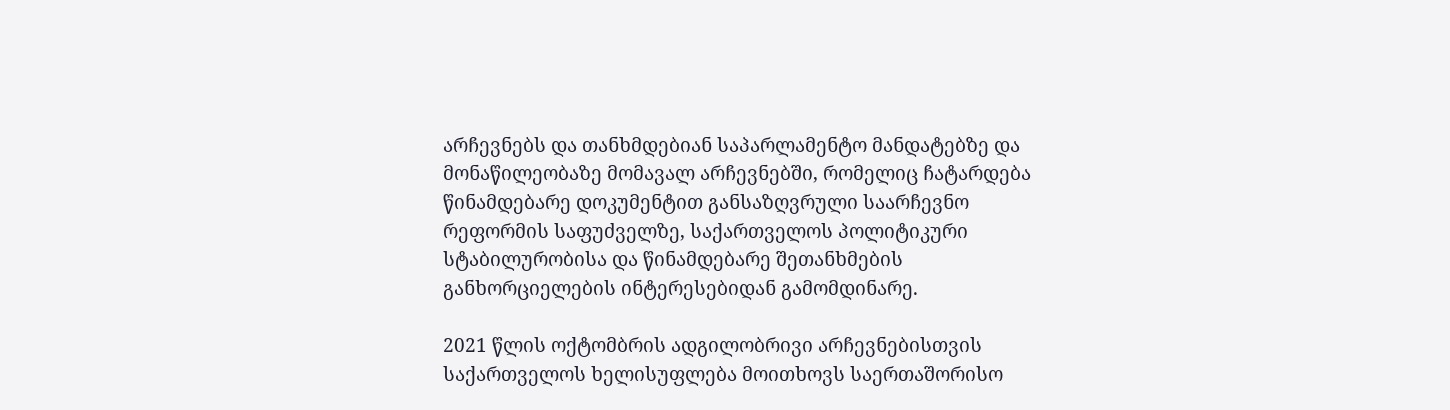არჩევნებს და თანხმდებიან საპარლამენტო მანდატებზე და მონაწილეობაზე მომავალ არჩევნებში, რომელიც ჩატარდება წინამდებარე დოკუმენტით განსაზღვრული საარჩევნო რეფორმის საფუძველზე, საქართველოს პოლიტიკური სტაბილურობისა და წინამდებარე შეთანხმების განხორციელების ინტერესებიდან გამომდინარე.

2021 წლის ოქტომბრის ადგილობრივი არჩევნებისთვის საქართველოს ხელისუფლება მოითხოვს საერთაშორისო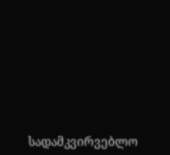სადამკვირვებლო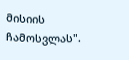მისიის ჩამოსვლას".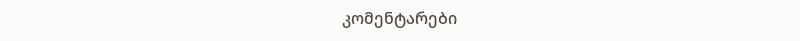კომენტარები